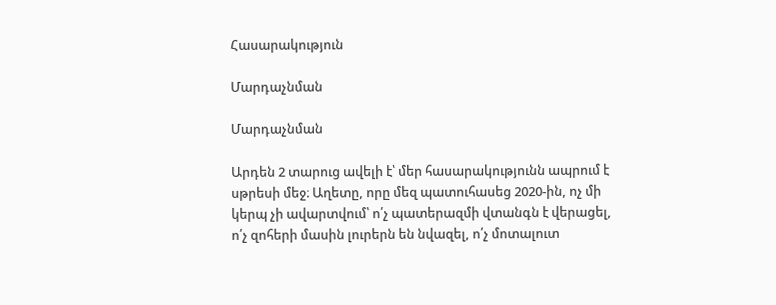Հասարակություն

Մարդաչնման

Մարդաչնման

Արդեն 2 տարուց ավելի է՝ մեր հասարակությունն ապրում է սթրեսի մեջ։ Աղետը, որը մեզ պատուհասեց 2020-ին, ոչ մի կերպ չի ավարտվում՝ ո՛չ պատերազմի վտանգն է վերացել, ո՛չ զոհերի մասին լուրերն են նվազել, ո՛չ մոտալուտ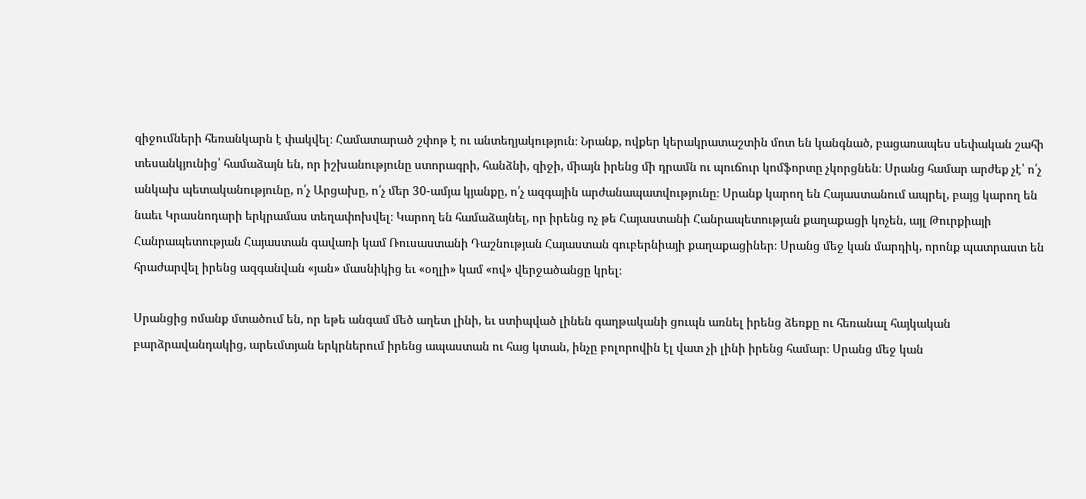զիջումների հեռանկարն է փակվել։ Համատարած շփոթ է ու անտեղյակություն։ Նրանք, ովքեր կերակրատաշտին մոտ են կանգնած, բացառապես սեփական շահի տեսանկյունից՝ համաձայն են, որ իշխանությունը ստորագրի, հանձնի, զիջի, միայն իրենց մի դրամն ու պուճուր կոմֆորտը չկորցնեն։ Սրանց համար արժեք չէ՝ ո՛չ անկախ պետականությունը, ո՛չ Արցախը, ո՛չ մեր 30-ամյա կյանքը, ո՛չ ազգային արժանապատվությունը։ Սրանք կարող են Հայաստանում ապրել, բայց կարող են նաեւ Կրասնոդարի երկրամաս տեղափոխվել։ Կարող են համաձայնել, որ իրենց ոչ թե Հայաստանի Հանրապետության քաղաքացի կոչեն, այլ Թուրքիայի Հանրապետության Հայաստան գավառի կամ Ռուսաստանի Դաշնության Հայաստան գուբերնիայի քաղաքացիներ։ Սրանց մեջ կան մարդիկ, որոնք պատրաստ են հրաժարվել իրենց ազգանվան «յան» մասնիկից եւ «օղլի» կամ «ով» վերջածանցը կրել։

Սրանցից ոմանք մտածում են, որ եթե անգամ մեծ աղետ լինի, եւ ստիպված լինեն գաղթականի ցուպն առնել իրենց ձեռքը ու հեռանալ հայկական բարձրավանդակից, արեւմտյան երկրներում իրենց ապաստան ու հաց կտան, ինչը բոլորովին էլ վատ չի լինի իրենց համար։ Սրանց մեջ կան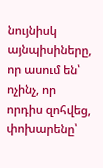նույնիսկ այնպիսիները, որ ասում են՝ ոչինչ, որ որդիս զոհվեց, փոխարենը՝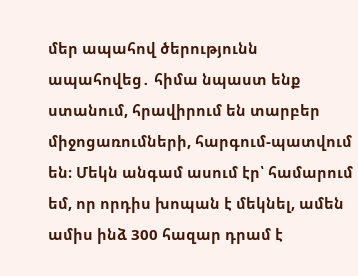մեր ապահով ծերությունն ապահովեց․ հիմա նպաստ ենք ստանում, հրավիրում են տարբեր միջոցառումների, հարգում-պատվում են։ Մեկն անգամ ասում էր՝ համարում եմ, որ որդիս խոպան է մեկնել, ամեն ամիս ինձ 300 հազար դրամ է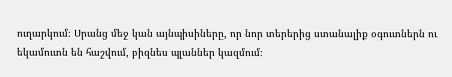ուղարկում։ Սրանց մեջ կան այնպիսիները, որ նոր տերերից ստանալիք օգուտներն ու եկամուտն են հաշվում, բիզնես պլաններ կազմում։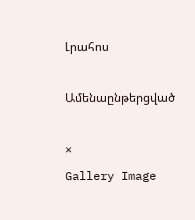Լրահոս

Ամենաընթերցված

×
Gallery Image